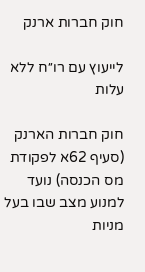חוק חברות ארנק

לייעוץ עם רו׳׳ח ללא עלות

חוק חברות הארנק (סעיף 62א לפקודת מס הכנסה) נועד למנוע מצב שבו בעל מניות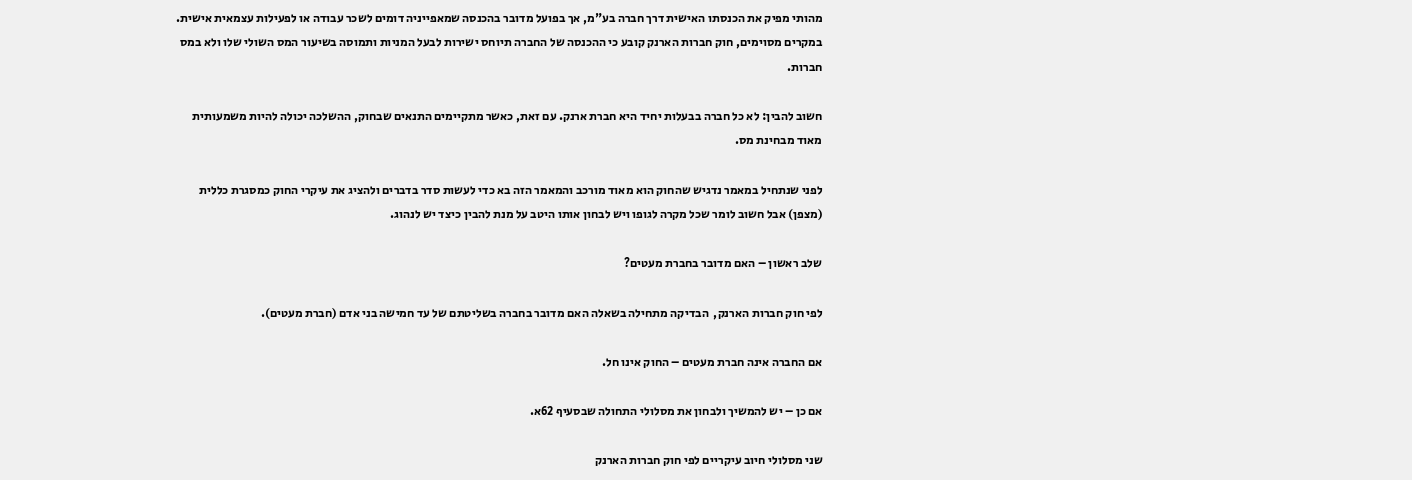מהותי מפיק את הכנסתו האישית דרך חברה בע"מ, אך בפועל מדובר בהכנסה שמאפייניה דומים לשכר עבודה או לפעילות עצמאית אישית. במקרים מסוימים, חוק חברות הארנק קובע כי ההכנסה של החברה תיוחס ישירות לבעל המניות ותמוסה בשיעור המס השולי שלו ולא במס חברות.

חשוב להבין: לא כל חברה בבעלות יחיד היא חברת ארנק. עם זאת, כאשר מתקיימים התנאים שבחוק, ההשלכה יכולה להיות משמעותית מאוד מבחינת מס.

לפני שנתחיל במאמר נדגיש שהחוק הוא מאוד מורכב והמאמר הזה בא כדי לעשות סדר בדברים ולהציג את עיקרי החוק כמסגרת כללית (מצפן) אבל חשוב לומר שכל מקרה לגופו ויש לבחון אותו היטב על מנת להבין כיצד יש לנהוג.

שלב ראשון – האם מדובר בחברת מעטים?

לפי חוק חברות הארנק,  הבדיקה מתחילה בשאלה האם מדובר בחברה בשליטתם של עד חמישה בני אדם (חברת מעטים).

אם החברה אינה חברת מעטים – החוק אינו חל.

אם כן – יש להמשיך ולבחון את מסלולי התחולה שבסעיף 62א.

שני מסלולי חיוב עיקריים לפי חוק חברות הארנק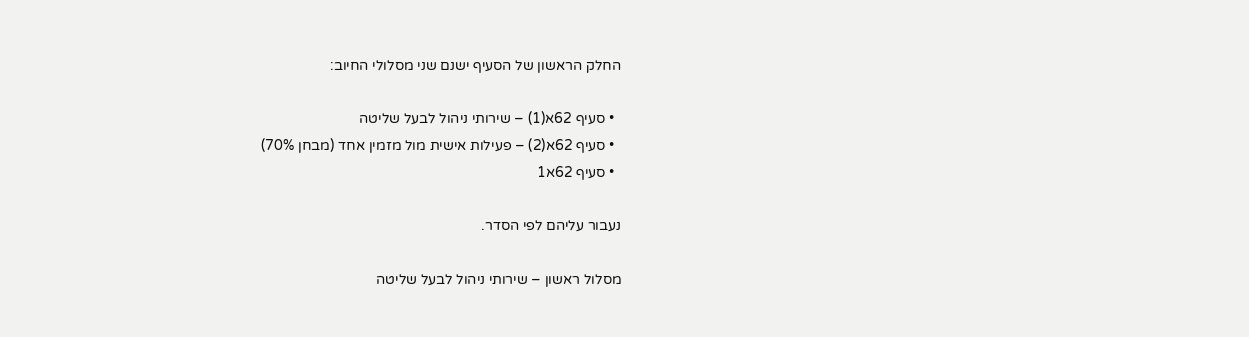החלק הראשון של הסעיף ישנם שני מסלולי החיוב:

  • סעיף 62א(1) – שירותי ניהול לבעל שליטה
  • סעיף 62א(2) – פעילות אישית מול מזמין אחד (מבחן 70%)
  • סעיף 62א1

נעבור עליהם לפי הסדר.

מסלול ראשון – שירותי ניהול לבעל שליטה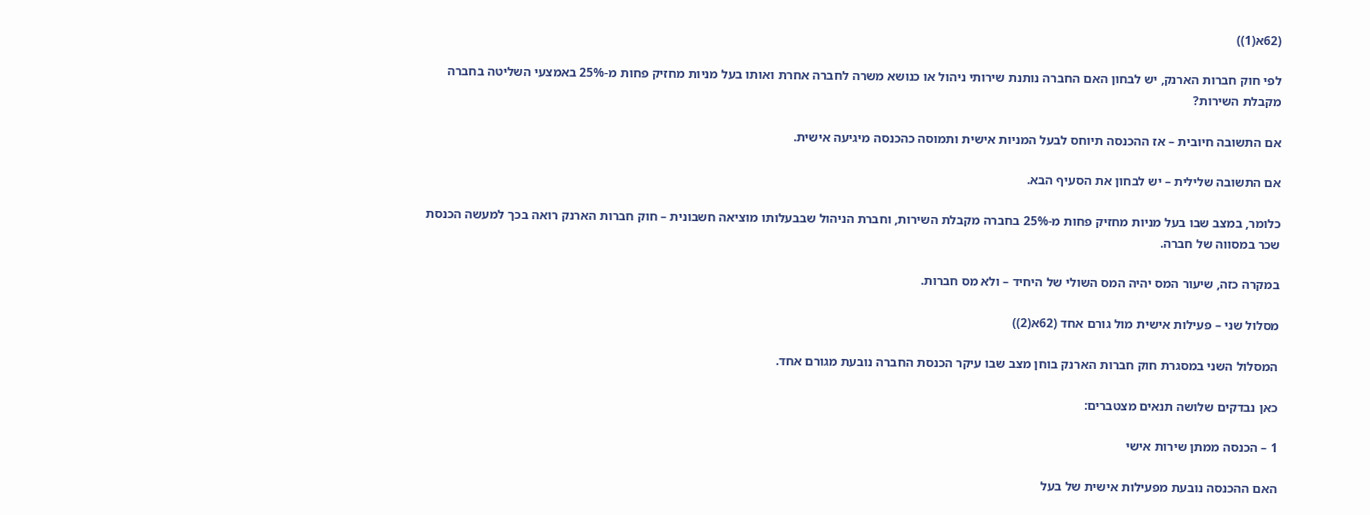(62א(1))

לפי חוק חברות הארנק, יש לבחון האם החברה נותנת שירותי ניהול או כנושא משרה לחברה אחרת ואותו בעל מניות מחזיק פחות מ-25% באמצעי השליטה בחברה מקבלת השירות?

אם התשובה חיובית – אז ההכנסה תיוחס לבעל המניות אישית ותמוסה כהכנסה מיגיעה אישית.

אם התשובה שלילית – יש לבחון את הסעיף הבא.

כלומר, במצב שבו בעל מניות מחזיק פחות מ-25% בחברה מקבלת השירות, וחברת הניהול שבבעלותו מוציאה חשבונית – חוק חברות הארנק רואה בכך למעשה הכנסת שכר במסווה של חברה.

במקרה כזה, שיעור המס יהיה המס השולי של היחיד – ולא מס חברות.

מסלול שני – פעילות אישית מול גורם אחד (62א(2))

המסלול השני במסגרת חוק חברות הארנק בוחן מצב שבו עיקר הכנסת החברה נובעת מגורם אחד.

כאן נבדקים שלושה תנאים מצטברים:

1 – הכנסה ממתן שירות אישי

האם ההכנסה נובעת מפעילות אישית של בעל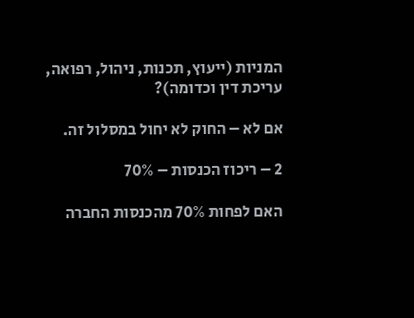המניות (ייעוץ, תכנות, ניהול, רפואה, עריכת דין וכדומה)?

אם לא – החוק לא יחול במסלול זה.

2 – ריכוז הכנסות – 70%

האם לפחות 70% מהכנסות החברה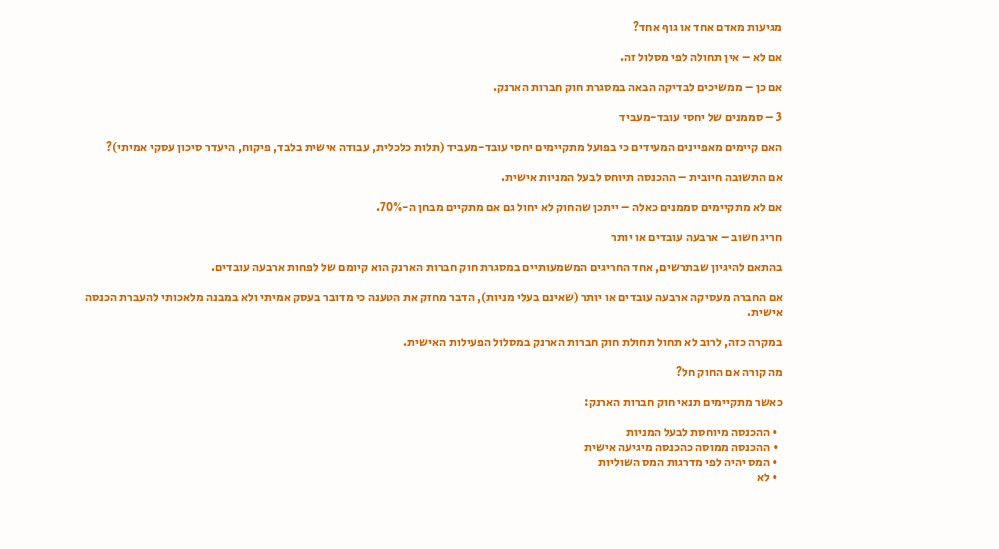מגיעות מאדם אחד או גוף אחד?

אם לא – אין תחולה לפי מסלול זה.

אם כן – ממשיכים לבדיקה הבאה במסגרת חוק חברות הארנק.

3 – סממנים של יחסי עובד-מעביד

האם קיימים מאפיינים המעידים כי בפועל מתקיימים יחסי עובד-מעביד (תלות כלכלית, עבודה אישית בלבד, פיקוח, היעדר סיכון עסקי אמיתי)?

אם התשובה חיובית – ההכנסה תיוחס לבעל המניות אישית.

אם לא מתקיימים סממנים כאלה – ייתכן שהחוק לא יחול גם אם מתקיים מבחן ה-70%.

חריג חשוב – ארבעה עובדים או יותר

בהתאם להיגיון שבתרשים, אחד החריגים המשמעותיים במסגרת חוק חברות הארנק הוא קיומם של לפחות ארבעה עובדים.

אם החברה מעסיקה ארבעה עובדים או יותר (שאינם בעלי מניות), הדבר מחזק את הטענה כי מדובר בעסק אמיתי ולא במבנה מלאכותי להעברת הכנסה אישית.

במקרה כזה, לרוב לא תחול תחולת חוק חברות הארנק במסלול הפעילות האישית.

מה קורה אם החוק חל?

כאשר מתקיימים תנאי חוק חברות הארנק:

  • ההכנסה מיוחסת לבעל המניות
  • ההכנסה ממוסה כהכנסה מיגיעה אישית
  • המס יהיה לפי מדרגות המס השוליות
  • לא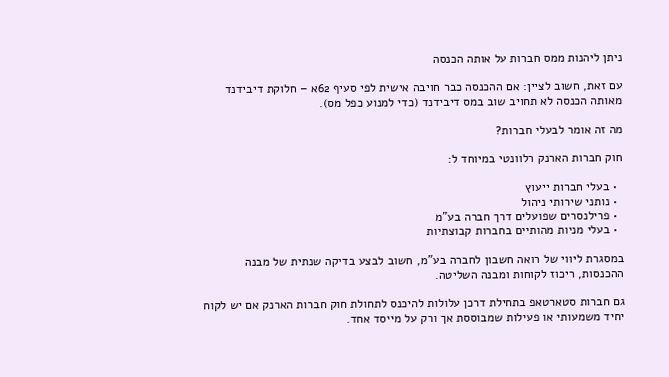ניתן ליהנות ממס חברות על אותה הכנסה

עם זאת, חשוב לציין: אם ההכנסה כבר חויבה אישית לפי סעיף 62א – חלוקת דיבידנד מאותה הכנסה לא תחויב שוב במס דיבידנד (כדי למנוע כפל מס).

מה זה אומר לבעלי חברות?

חוק חברות הארנק רלוונטי במיוחד ל:

  • בעלי חברות ייעוץ
  • נותני שירותי ניהול
  • פרילנסרים שפועלים דרך חברה בע"מ
  • בעלי מניות מהותיים בחברות קבוצתיות

במסגרת ליווי של רואה חשבון לחברה בע"מ, חשוב לבצע בדיקה שנתית של מבנה ההכנסות, ריכוז לקוחות ומבנה השליטה.

גם חברות סטארטאפ בתחילת דרכן עלולות להיכנס לתחולת חוק חברות הארנק אם יש לקוח יחיד משמעותי או פעילות שמבוססת אך ורק על מייסד אחד.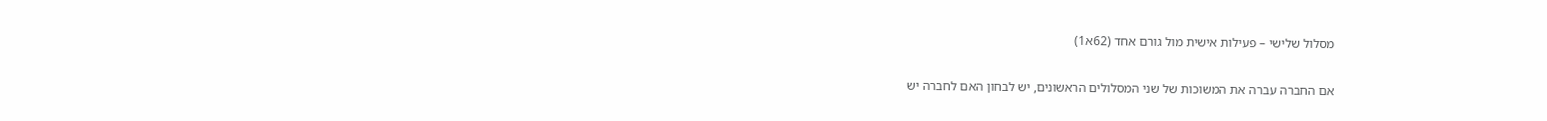מסלול שלישי – פעילות אישית מול גורם אחד (62א1)

אם החברה עברה את המשוכות של שני המסלולים הראשונים, יש לבחון האם לחברה יש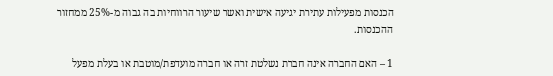הכנסות מפעילות עתירת יגיעה אישית ואשר שיעור הרווחיות בה גבוה מ-25% ממחזור ההכנסות.

1 – האם החברה אינה חברת נשלטת זרה או חברה מועדפת/מוטבת או בעלת מפעל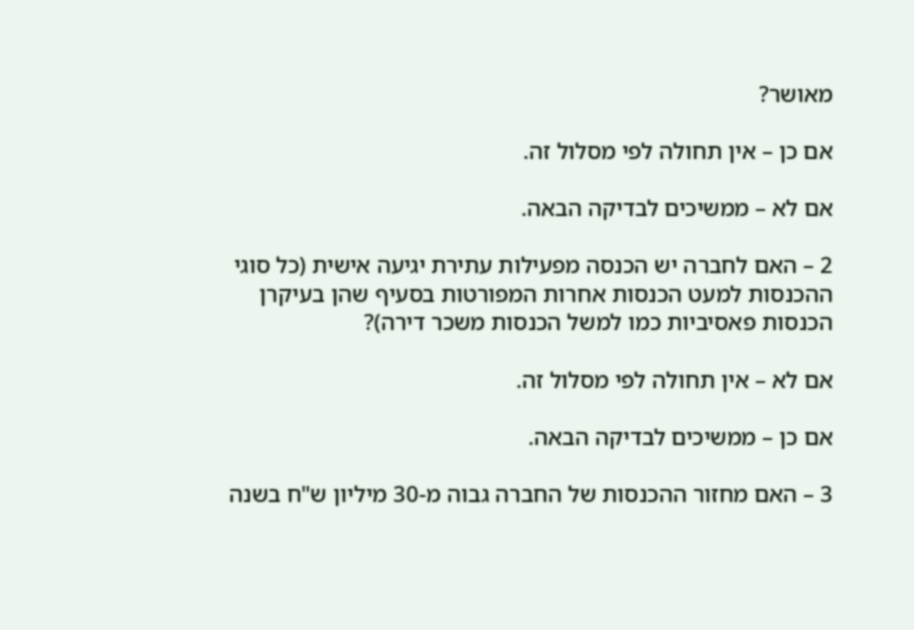מאושר?

אם כן – אין תחולה לפי מסלול זה.

אם לא – ממשיכים לבדיקה הבאה.

2 – האם לחברה יש הכנסה מפעילות עתירת יגיעה אישית (כל סוגי ההכנסות למעט הכנסות אחרות המפורטות בסעיף שהן בעיקרן הכנסות פאסיביות כמו למשל הכנסות משכר דירה)?

אם לא – אין תחולה לפי מסלול זה.

אם כן – ממשיכים לבדיקה הבאה.

3 – האם מחזור ההכנסות של החברה גבוה מ-30 מיליון ש"ח בשנה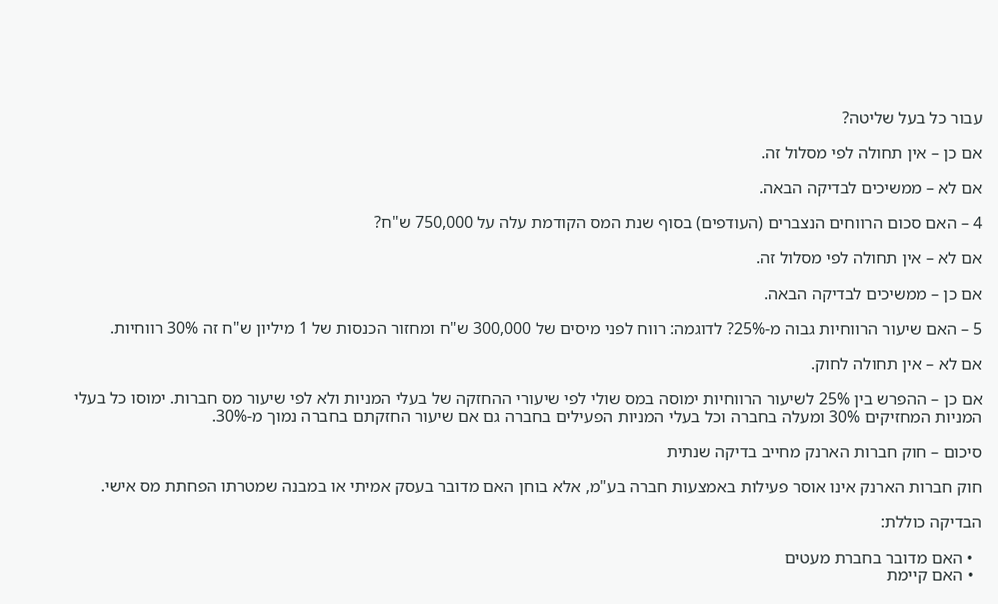עבור כל בעל שליטה?

אם כן – אין תחולה לפי מסלול זה.

אם לא – ממשיכים לבדיקה הבאה.

4 – האם סכום הרווחים הנצברים (העודפים) בסוף שנת המס הקודמת עלה על 750,000 ש"ח?

אם לא – אין תחולה לפי מסלול זה.

אם כן – ממשיכים לבדיקה הבאה.

5 – האם שיעור הרווחיות גבוה מ-25%? לדוגמה: רווח לפני מיסים של 300,000 ש"ח ומחזור הכנסות של 1 מיליון ש"ח זה 30% רווחיות.

אם לא – אין תחולה לחוק.

אם כן – ההפרש בין 25% לשיעור הרווחיות ימוסה במס שולי לפי שיעורי ההחזקה של בעלי המניות ולא לפי שיעור מס חברות. ימוסו כל בעלי המניות המחזיקים 30% ומעלה בחברה וכל בעלי המניות הפעילים בחברה גם אם שיעור החזקתם בחברה נמוך מ-30%.

סיכום – חוק חברות הארנק מחייב בדיקה שנתית

חוק חברות הארנק אינו אוסר פעילות באמצעות חברה בע"מ, אלא בוחן האם מדובר בעסק אמיתי או במבנה שמטרתו הפחתת מס אישי.

הבדיקה כוללת:

  • האם מדובר בחברת מעטים
  • האם קיימת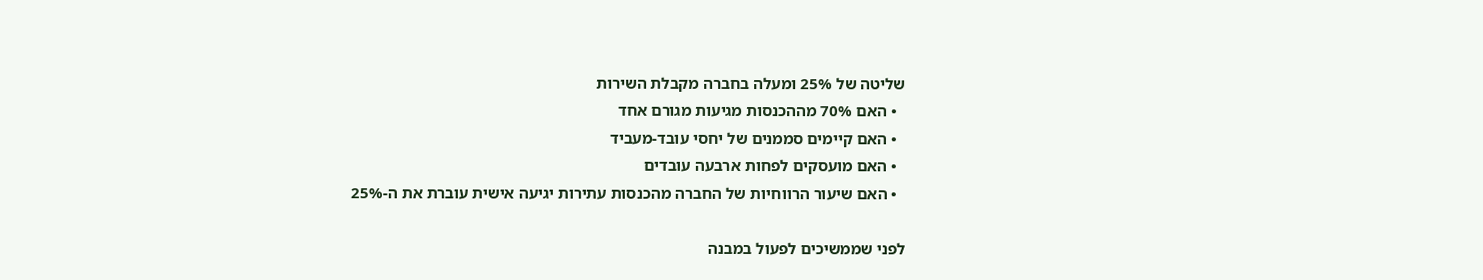שליטה של 25% ומעלה בחברה מקבלת השירות
  • האם 70% מההכנסות מגיעות מגורם אחד
  • האם קיימים סממנים של יחסי עובד-מעביד
  • האם מועסקים לפחות ארבעה עובדים
  • האם שיעור הרווחיות של החברה מהכנסות עתירות יגיעה אישית עוברת את ה-25%

לפני שממשיכים לפעול במבנה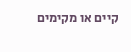קיים או מקימים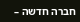חברה חדשה –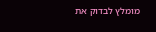מומלץ לבדוק את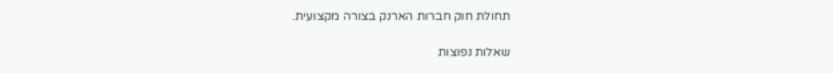תחולת חוק חברות הארנק בצורה מקצועית.

שאלות נפוצות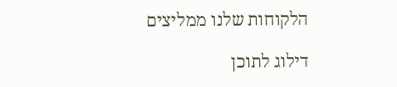הלקוחות שלנו ממליצים

דילוג לתוכן